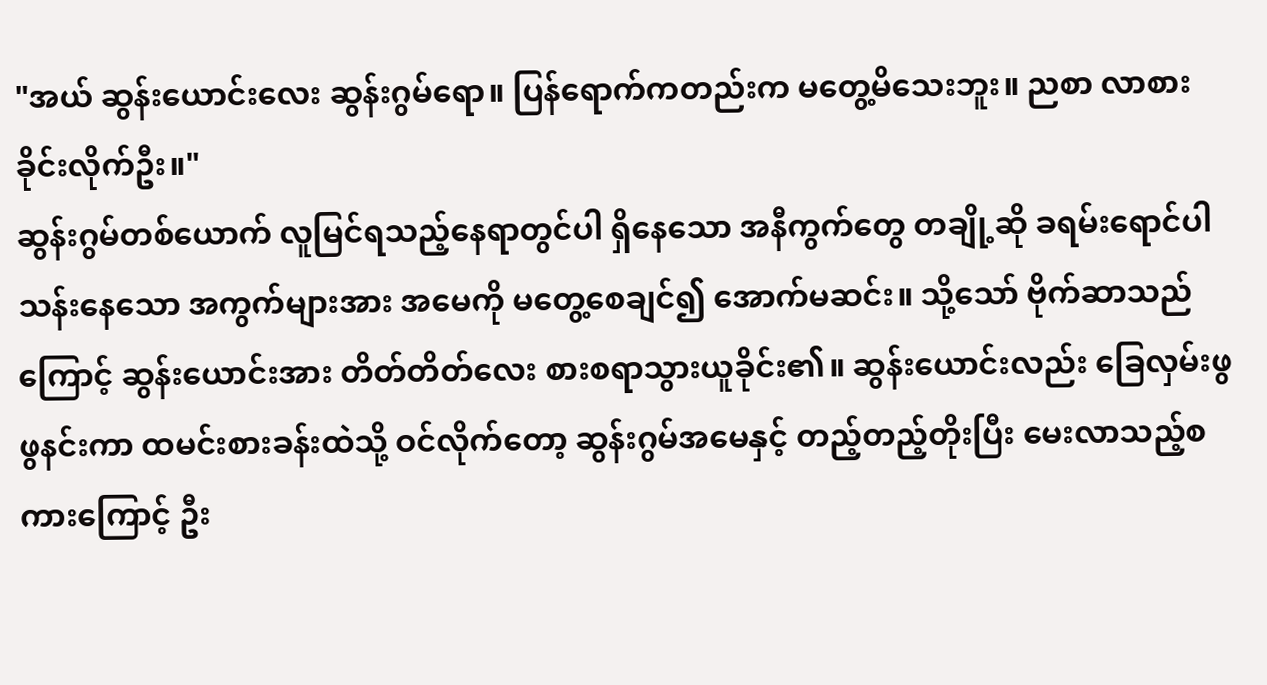"အယ် ဆွန်းယောင်းလေး ဆွန်းဂွမ်ရော။ ပြန်ရောက်ကတည်းက မတွေ့မိသေးဘူး။ ညစာ လာစားခိုင်းလိုက်ဦး။"
ဆွန်းဂွမ်တစ်ယောက် လူမြင်ရသည့်နေရာတွင်ပါ ရှိနေသော အနီကွက်တွေ တချို့ဆို ခရမ်းရောင်ပါသန်းနေသော အကွက်များအား အမေကို မတွေ့စေချင်၍ အောက်မဆင်း။ သို့သော် ဗိုက်ဆာသည်ကြောင့် ဆွန်းယောင်းအား တိတ်တိတ်လေး စားစရာသွားယူခိုင်း၏။ ဆွန်းယောင်းလည်း ခြေလှမ်းဖွဖွနင်းကာ ထမင်းစားခန်းထဲသို့ ဝင်လိုက်တော့ ဆွန်းဂွမ်အမေနှင့် တည့်တည့်တိုးပြီး မေးလာသည့်စကားကြောင့် ဦး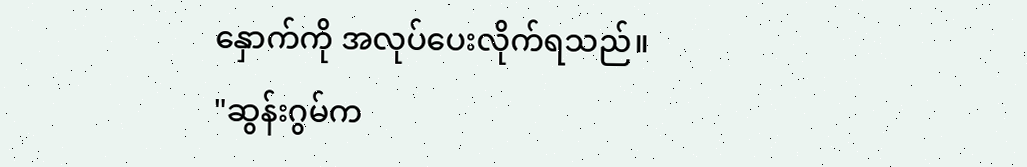နှောက်ကို အလုပ်ပေးလိုက်ရသည်။
"ဆွန်းဂွမ်က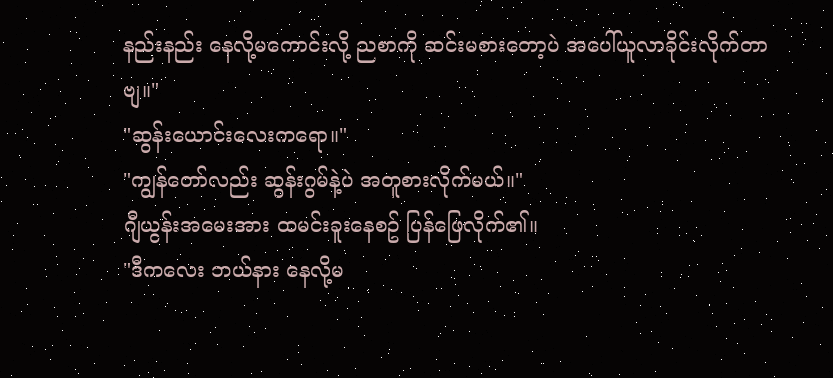နည်းနည်း နေလို့မကောင်းလို့ ညစာကို ဆင်းမစားတော့ပဲ အပေါ်ယူလာခိုင်းလိုက်တာဗျ။"
"ဆွန်းယောင်းလေးကရော။"
"ကျွန်တော်လည်း ဆွန်းဂွမ်နဲ့ပဲ အတူစားလိုက်မယ်။"
ဂျီယွန်းအမေးအား ထမင်းခူးနေစဥ် ပြန်ဖြေလိုက်၏။
"ဒီကလေး ဘယ်နား နေလို့မ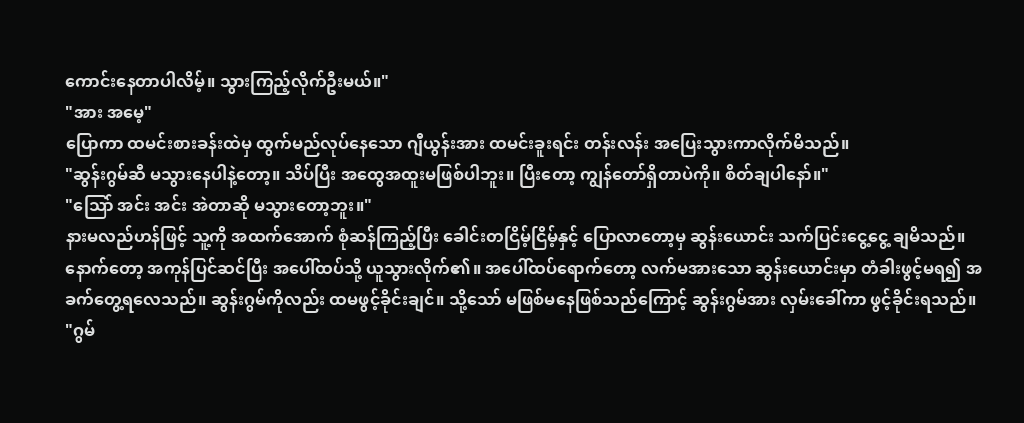ကောင်းနေတာပါလိမ့်။ သွားကြည့်လိုက်ဦးမယ်။"
"အား အမေ့"
ပြောကာ ထမင်းစားခန်းထဲမှ ထွက်မည်လုပ်နေသော ဂျီယွန်းအား ထမင်းခူးရင်း တန်းလန်း အပြေးသွားကာလိုက်မိသည်။
"ဆွန်းဂွမ်ဆီ မသွားနေပါနဲ့တော့။ သိပ်ပြီး အထွေအထူးမဖြစ်ပါဘူး။ ပြီးတော့ ကျွန်တော်ရှိတာပဲကို။ စိတ်ချပါနော်။"
"သြော် အင်း အင်း အဲတာဆို မသွားတော့ဘူး။"
နားမလည်ဟန်ဖြင့် သူ့ကို အထက်အောက် စုံဆန်ကြည့်ပြီး ခေါင်းတငြိမ့်ငြိမ့်နှင့် ပြောလာတော့မှ ဆွန်းယောင်း သက်ပြင်းငွေ့ငွေ့ ချမိသည်။
နောက်တော့ အကုန်ပြင်ဆင်ပြီး အပေါ်ထပ်သို့ ယူသွားလိုက်၏။ အပေါ်ထပ်ရောက်တော့ လက်မအားသော ဆွန်းယောင်းမှာ တံခါးဖွင့်မရ၍ အခက်တွေ့ရလေသည်။ ဆွန်းဂွမ်ကိုလည်း ထမဖွင့်ခိုင်းချင်။ သို့သော် မဖြစ်မနေဖြစ်သည်ကြောင့် ဆွန်းဂွမ်အား လှမ်းခေါ်ကာ ဖွင့်ခိုင်းရသည်။
"ဂွမ်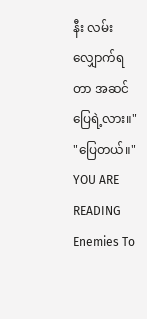နီး လမ်းလျှောက်ရတာ အဆင်ပြေရဲ့လား။"
"ပြေတယ်။"
YOU ARE READING
Enemies To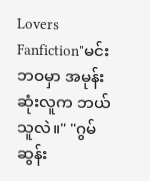Lovers
Fanfiction"မင်းဘဝမှာ အမုန်းဆုံးလူက ဘယ်သူလဲ။" "ဂွမ်ဆွန်း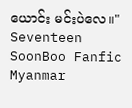ယောင်း မင်းပဲလေ။" Seventeen SoonBoo Fanfic Myanmar